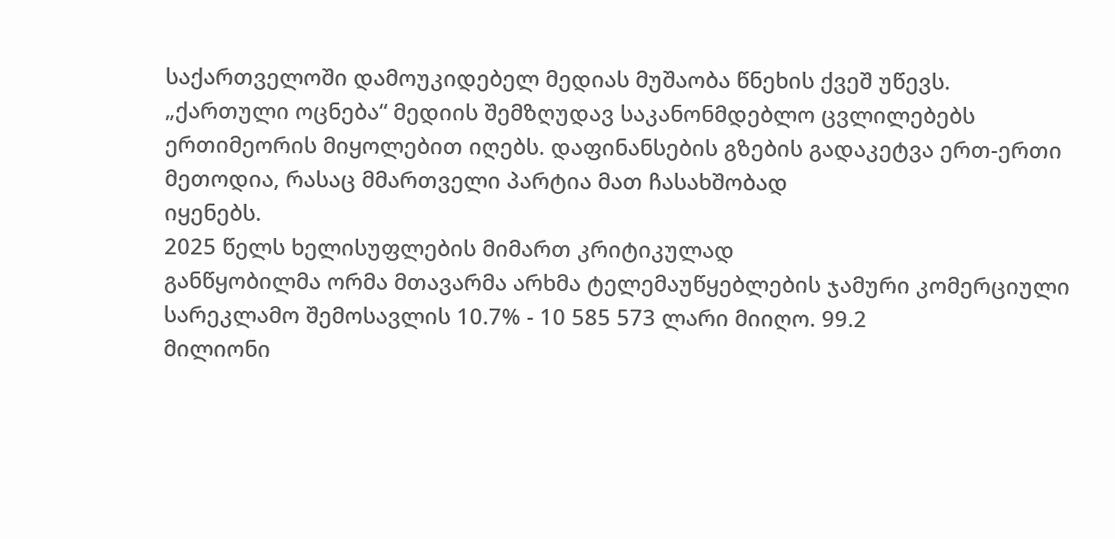საქართველოში დამოუკიდებელ მედიას მუშაობა წნეხის ქვეშ უწევს.
„ქართული ოცნება“ მედიის შემზღუდავ საკანონმდებლო ცვლილებებს
ერთიმეორის მიყოლებით იღებს. დაფინანსების გზების გადაკეტვა ერთ-ერთი
მეთოდია, რასაც მმართველი პარტია მათ ჩასახშობად
იყენებს.
2025 წელს ხელისუფლების მიმართ კრიტიკულად
განწყობილმა ორმა მთავარმა არხმა ტელემაუწყებლების ჯამური კომერციული
სარეკლამო შემოსავლის 10.7% - 10 585 573 ლარი მიიღო. 99.2
მილიონი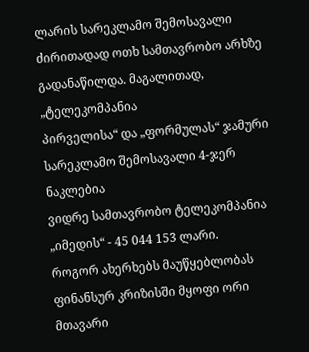ლარის სარეკლამო შემოსავალი ძირითადად ოთხ სამთავრობო არხზე
გადანაწილდა. მაგალითად, „ტელეკომპანია
პირველისა“ და „ფორმულას“ ჯამური სარეკლამო შემოსავალი 4-ჯერ ნაკლებია
ვიდრე სამთავრობო ტელეკომპანია „იმედის“ - 45 044 153 ლარი.
როგორ ახერხებს მაუწყებლობას ფინანსურ კრიზისში მყოფი ორი მთავარი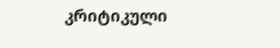კრიტიკული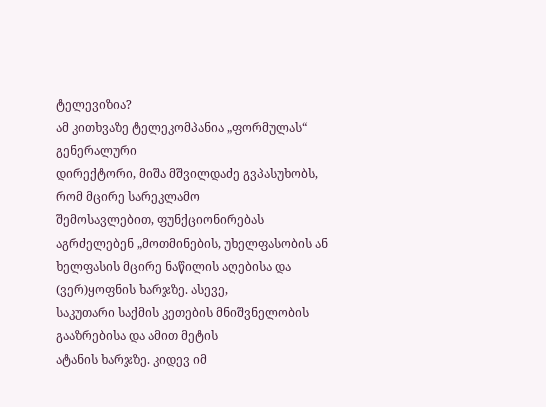ტელევიზია?
ამ კითხვაზე ტელეკომპანია „ფორმულას“ გენერალური
დირექტორი, მიშა მშვილდაძე გვპასუხობს, რომ მცირე სარეკლამო
შემოსავლებით, ფუნქციონირებას აგრძელებენ „მოთმინების, უხელფასობის ან
ხელფასის მცირე ნაწილის აღებისა და (ვერ)ყოფნის ხარჯზე. ასევე,
საკუთარი საქმის კეთების მნიშვნელობის გააზრებისა და ამით მეტის
ატანის ხარჯზე. კიდევ იმ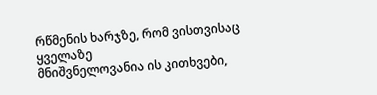რწმენის ხარჯზე, რომ ვისთვისაც ყველაზე
მნიშვნელოვანია ის კითხვები,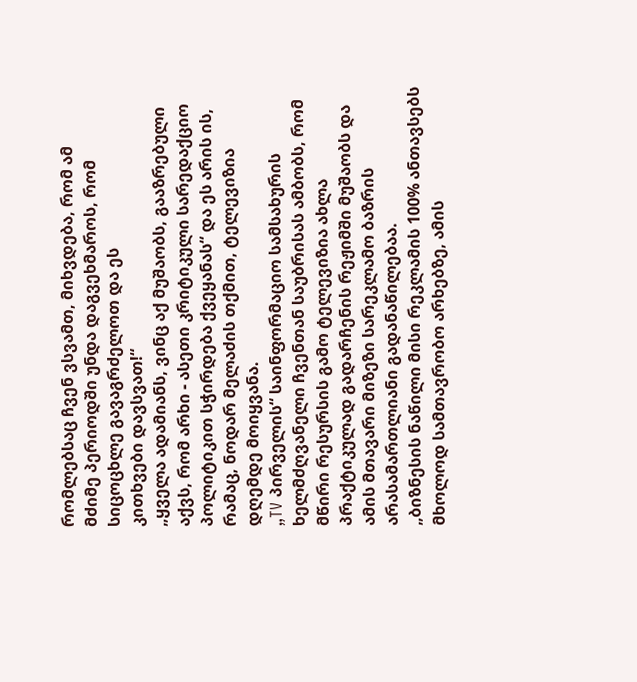რომლებსაც ჩვენ ვსვამთ, მიხვდება, რომ ამ
მძიმე პერიოდში უნდა დაგვეხმაროს, რომ სიცოცხლე გავაგრძელოთ და ეს
კითხვები დავსვათ!“
„ყველა ადამიანს, ვინც აქ მუშაობს, გააზრებული აქვს, რომ არხი - ასეთი კრიტიკული სარედაქციო პოლიტიკით სჭირდება ქვეყანას“ და ეს არის ის, რამაც, ნოდარ მელაძის თქმით, ტელევიზია დღემდე მოიყვანა.
„TV პირველის“ საინფორმაციო სამსახურის ხელმძღვანელი ჩვენთან საუბრისას ამბობს, რომ მწირი რესურსის გამო ტელევიზია ახლა პრაქტიკულად გადარჩენის რეჟიმში მუშაობს და ამის მთავარი მიზეზი სარეკლამო ბაზრის არასამართლიანი გადანაწილებაა.
„ბიზნესის ნაწილი მისი რეკლამის 100% ანთავსებს მხოლოდ სამთავრობო არხებზე, ამის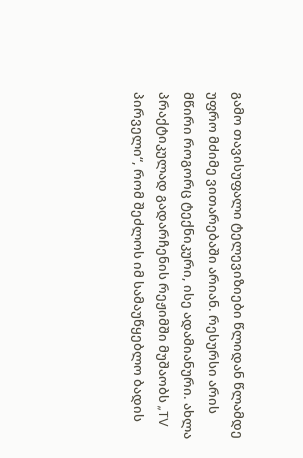გამო თავისუფალი ტელევიზიები წლიდან წლამდე უფრო მძიმე ვითარებაში არიან. რესურსი არის მწირი როგორც ტექნიკური, ისე ადამიანური. ახლა პრაქტიკულად გადარჩენის რეჟიმში მუშაობს „TV პირველი“, რომ შეძლოს იმ სამაუწყებლო ბადის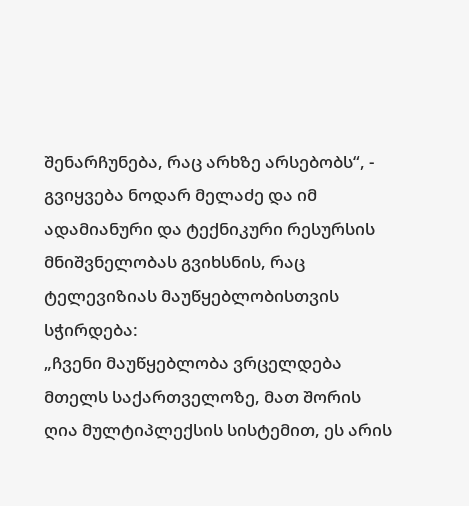შენარჩუნება, რაც არხზე არსებობს“, - გვიყვება ნოდარ მელაძე და იმ ადამიანური და ტექნიკური რესურსის მნიშვნელობას გვიხსნის, რაც ტელევიზიას მაუწყებლობისთვის სჭირდება:
„ჩვენი მაუწყებლობა ვრცელდება მთელს საქართველოზე, მათ შორის ღია მულტიპლექსის სისტემით, ეს არის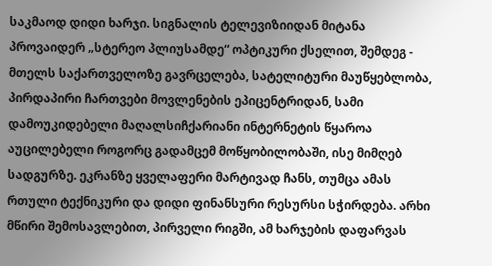საკმაოდ დიდი ხარჯი. სიგნალის ტელევიზიიდან მიტანა პროვაიდერ „სტერეო პლიუსამდე“ ოპტიკური ქსელით, შემდეგ - მთელს საქართველოზე გავრცელება, სატელიტური მაუწყებლობა, პირდაპირი ჩართვები მოვლენების ეპიცენტრიდან, სამი დამოუკიდებელი მაღალსიჩქარიანი ინტერნეტის წყაროა აუცილებელი როგორც გადამცემ მოწყობილობაში, ისე მიმღებ სადგურზე. ეკრანზე ყველაფერი მარტივად ჩანს, თუმცა ამას რთული ტექნიკური და დიდი ფინანსური რესურსი სჭირდება. არხი მწირი შემოსავლებით, პირველი რიგში, ამ ხარჯების დაფარვას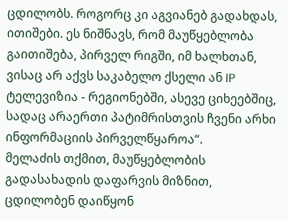ცდილობს. როგორც კი აგვიანებ გადახდას, ითიშები. ეს ნიშნავს, რომ მაუწყებლობა გაითიშება, პირველ რიგში, იმ ხალხთან, ვისაც არ აქვს საკაბელო ქსელი ან IP ტელევიზია - რეგიონებში, ასევე ციხეებშიც, სადაც არაერთი პატიმრისთვის ჩვენი არხი ინფორმაციის პირველწყაროა“.
მელაძის თქმით, მაუწყებლობის გადასახადის დაფარვის მიზნით, ცდილობენ დაიწყონ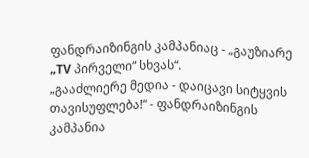ფანდრაიზინგის კამპანიაც - „გაუზიარე „TV პირველი“ სხვას“.
„გააძლიერე მედია - დაიცავი სიტყვის
თავისუფლება!“ - ფანდრაიზინგის კამპანია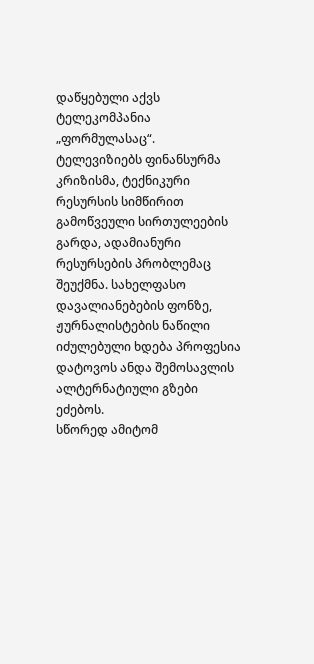დაწყებული აქვს ტელეკომპანია
„ფორმულასაც“.
ტელევიზიებს ფინანსურმა კრიზისმა, ტექნიკური რესურსის სიმწირით გამოწვეული სირთულეების გარდა, ადამიანური რესურსების პრობლემაც შეუქმნა. სახელფასო დავალიანებების ფონზე, ჟურნალისტების ნაწილი იძულებული ხდება პროფესია დატოვოს ანდა შემოსავლის ალტერნატიული გზები ეძებოს.
სწორედ ამიტომ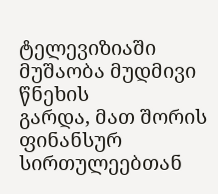ტელევიზიაში მუშაობა მუდმივი წნეხის
გარდა, მათ შორის ფინანსურ სირთულეებთან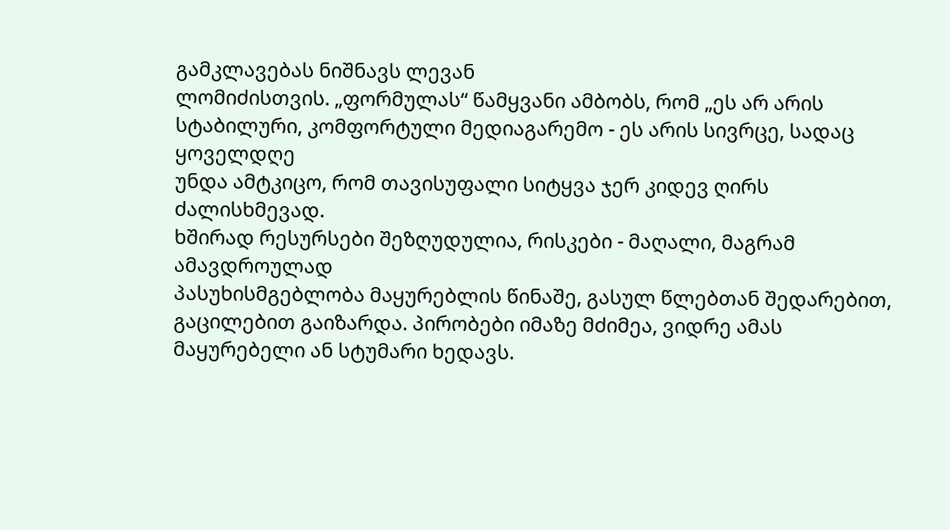გამკლავებას ნიშნავს ლევან
ლომიძისთვის. „ფორმულას“ წამყვანი ამბობს, რომ „ეს არ არის
სტაბილური, კომფორტული მედიაგარემო - ეს არის სივრცე, სადაც ყოველდღე
უნდა ამტკიცო, რომ თავისუფალი სიტყვა ჯერ კიდევ ღირს ძალისხმევად.
ხშირად რესურსები შეზღუდულია, რისკები - მაღალი, მაგრამ ამავდროულად
პასუხისმგებლობა მაყურებლის წინაშე, გასულ წლებთან შედარებით,
გაცილებით გაიზარდა. პირობები იმაზე მძიმეა, ვიდრე ამას
მაყურებელი ან სტუმარი ხედავს.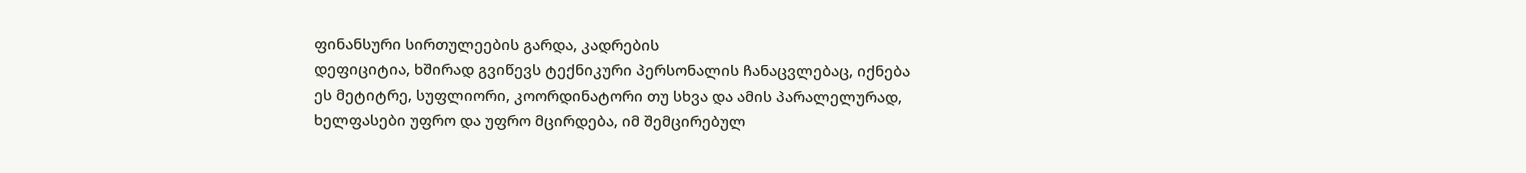ფინანსური სირთულეების გარდა, კადრების
დეფიციტია, ხშირად გვიწევს ტექნიკური პერსონალის ჩანაცვლებაც, იქნება
ეს მეტიტრე, სუფლიორი, კოორდინატორი თუ სხვა და ამის პარალელურად,
ხელფასები უფრო და უფრო მცირდება, იმ შემცირებულ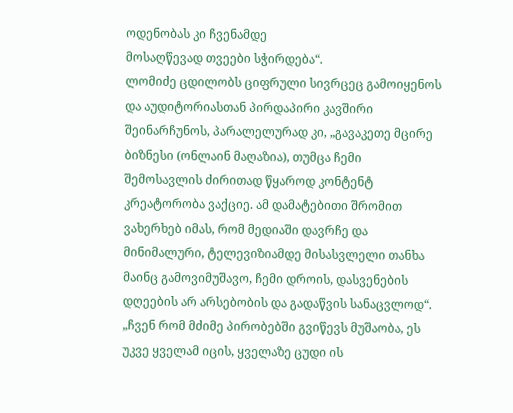ოდენობას კი ჩვენამდე
მოსაღწევად თვეები სჭირდება“.
ლომიძე ცდილობს ციფრული სივრცეც გამოიყენოს და აუდიტორიასთან პირდაპირი კავშირი შეინარჩუნოს, პარალელურად კი, „გავაკეთე მცირე ბიზნესი (ონლაინ მაღაზია), თუმცა ჩემი შემოსავლის ძირითად წყაროდ კონტენტ კრეატორობა ვაქციე. ამ დამატებითი შრომით ვახერხებ იმას, რომ მედიაში დავრჩე და მინიმალური, ტელევიზიამდე მისასვლელი თანხა მაინც გამოვიმუშავო, ჩემი დროის, დასვენების დღეების არ არსებობის და გადაწვის სანაცვლოდ“.
„ჩვენ რომ მძიმე პირობებში გვიწევს მუშაობა, ეს უკვე ყველამ იცის, ყველაზე ცუდი ის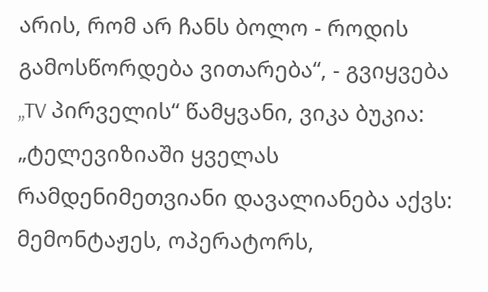არის, რომ არ ჩანს ბოლო - როდის გამოსწორდება ვითარება“, - გვიყვება „TV პირველის“ წამყვანი, ვიკა ბუკია: „ტელევიზიაში ყველას რამდენიმეთვიანი დავალიანება აქვს: მემონტაჟეს, ოპერატორს,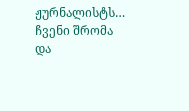ჟურნალისტს… ჩვენი შრომა და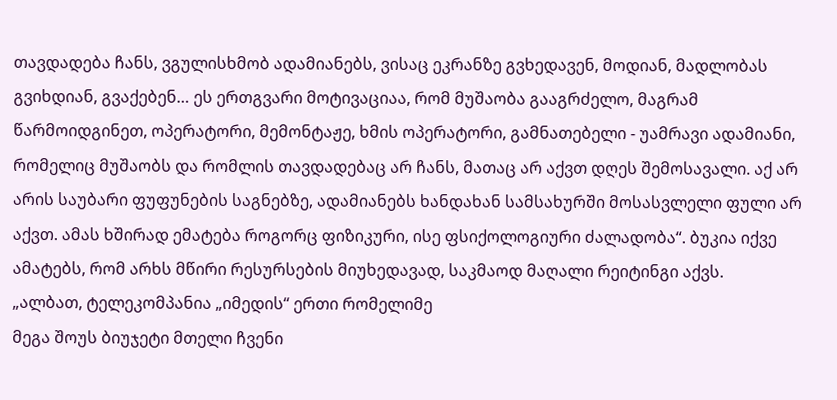თავდადება ჩანს, ვგულისხმობ ადამიანებს, ვისაც ეკრანზე გვხედავენ, მოდიან, მადლობას გვიხდიან, გვაქებენ… ეს ერთგვარი მოტივაციაა, რომ მუშაობა გააგრძელო, მაგრამ წარმოიდგინეთ, ოპერატორი, მემონტაჟე, ხმის ოპერატორი, გამნათებელი - უამრავი ადამიანი, რომელიც მუშაობს და რომლის თავდადებაც არ ჩანს, მათაც არ აქვთ დღეს შემოსავალი. აქ არ არის საუბარი ფუფუნების საგნებზე, ადამიანებს ხანდახან სამსახურში მოსასვლელი ფული არ აქვთ. ამას ხშირად ემატება როგორც ფიზიკური, ისე ფსიქოლოგიური ძალადობა“. ბუკია იქვე ამატებს, რომ არხს მწირი რესურსების მიუხედავად, საკმაოდ მაღალი რეიტინგი აქვს.
„ალბათ, ტელეკომპანია „იმედის“ ერთი რომელიმე
მეგა შოუს ბიუჯეტი მთელი ჩვენი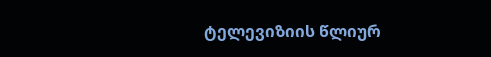ტელევიზიის წლიურ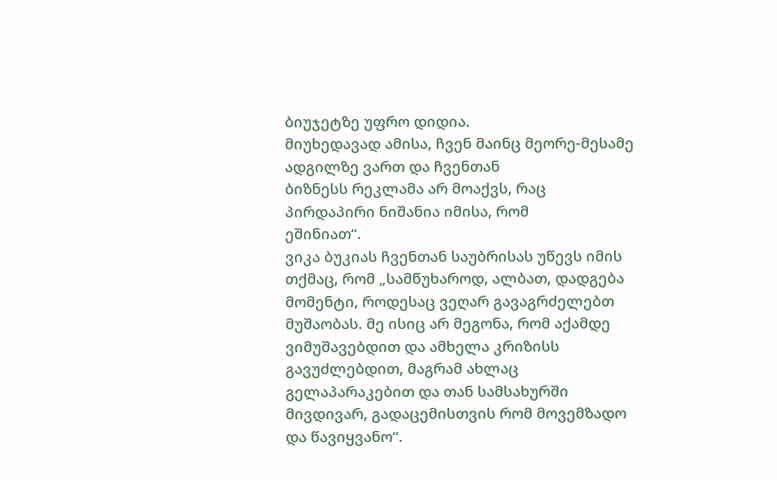ბიუჯეტზე უფრო დიდია.
მიუხედავად ამისა, ჩვენ მაინც მეორე-მესამე ადგილზე ვართ და ჩვენთან
ბიზნესს რეკლამა არ მოაქვს, რაც პირდაპირი ნიშანია იმისა, რომ
ეშინიათ“.
ვიკა ბუკიას ჩვენთან საუბრისას უწევს იმის თქმაც, რომ „სამწუხაროდ, ალბათ, დადგება მომენტი, როდესაც ვეღარ გავაგრძელებთ მუშაობას. მე ისიც არ მეგონა, რომ აქამდე ვიმუშავებდით და ამხელა კრიზისს გავუძლებდით, მაგრამ ახლაც გელაპარაკებით და თან სამსახურში მივდივარ, გადაცემისთვის რომ მოვემზადო და წავიყვანო“.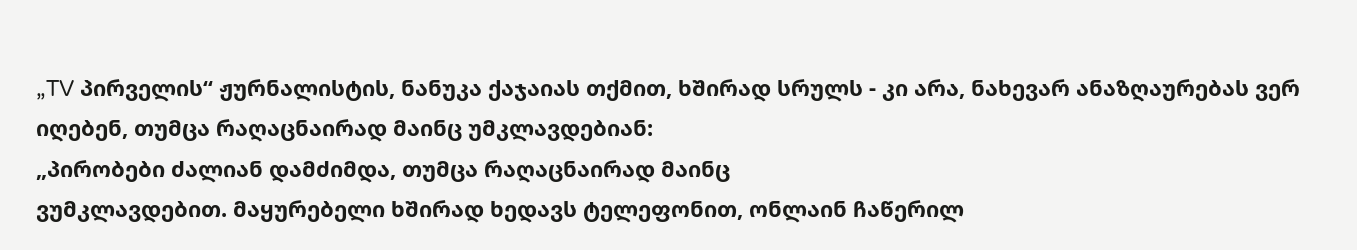„TV პირველის“ ჟურნალისტის, ნანუკა ქაჯაიას თქმით, ხშირად სრულს - კი არა, ნახევარ ანაზღაურებას ვერ იღებენ, თუმცა რაღაცნაირად მაინც უმკლავდებიან:
„პირობები ძალიან დამძიმდა, თუმცა რაღაცნაირად მაინც
ვუმკლავდებით. მაყურებელი ხშირად ხედავს ტელეფონით, ონლაინ ჩაწერილ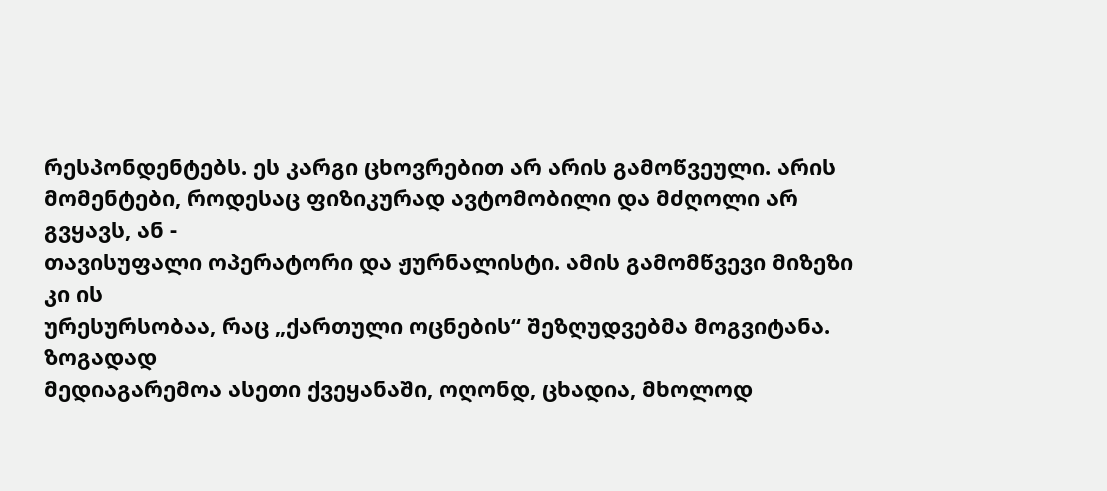რესპონდენტებს. ეს კარგი ცხოვრებით არ არის გამოწვეული. არის
მომენტები, როდესაც ფიზიკურად ავტომობილი და მძღოლი არ გვყავს, ან -
თავისუფალი ოპერატორი და ჟურნალისტი. ამის გამომწვევი მიზეზი კი ის
ურესურსობაა, რაც „ქართული ოცნების“ შეზღუდვებმა მოგვიტანა. ზოგადად
მედიაგარემოა ასეთი ქვეყანაში, ოღონდ, ცხადია, მხოლოდ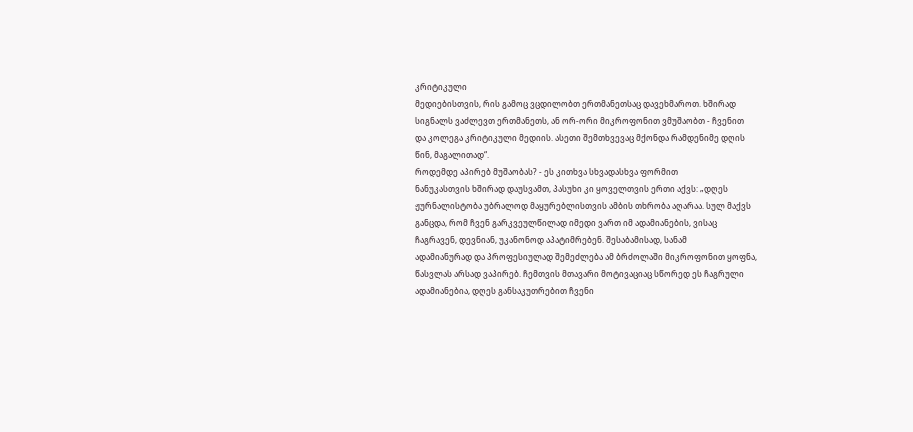კრიტიკული
მედიებისთვის, რის გამოც ვცდილობთ ერთმანეთსაც დავეხმაროთ. ხშირად
სიგნალს ვაძლევთ ერთმანეთს, ან ორ-ორი მიკროფონით ვმუშაობთ - ჩვენით
და კოლეგა კრიტიკული მედიის. ასეთი შემთხვევაც მქონდა რამდენიმე დღის
წინ, მაგალითად“.
როდემდე აპირებ მუშაობას? - ეს კითხვა სხვადასხვა ფორმით
ნანუკასთვის ხშირად დაუსვამთ, პასუხი კი ყოველთვის ერთი აქვს: „დღეს
ჟურნალისტობა უბრალოდ მაყურებლისთვის ამბის თხრობა აღარაა. სულ მაქვს
განცდა, რომ ჩვენ გარკვეულწილად იმედი ვართ იმ ადამიანების, ვისაც
ჩაგრავენ, დევნიან, უკანონოდ აპატიმრებენ. შესაბამისად, სანამ
ადამიანურად და პროფესიულად შემეძლება ამ ბრძოლაში მიკროფონით ყოფნა,
წასვლას არსად ვაპირებ. ჩემთვის მთავარი მოტივაციაც სწორედ ეს ჩაგრული
ადამიანებია, დღეს განსაკუთრებით ჩვენი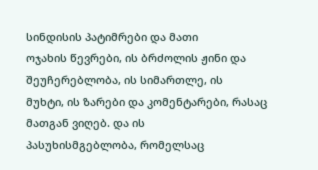სინდისის პატიმრები და მათი
ოჯახის წევრები, ის ბრძოლის ჟინი და შეუჩერებლობა, ის სიმართლე, ის
მუხტი, ის ზარები და კომენტარები, რასაც მათგან ვიღებ. და ის
პასუხისმგებლობა, რომელსაც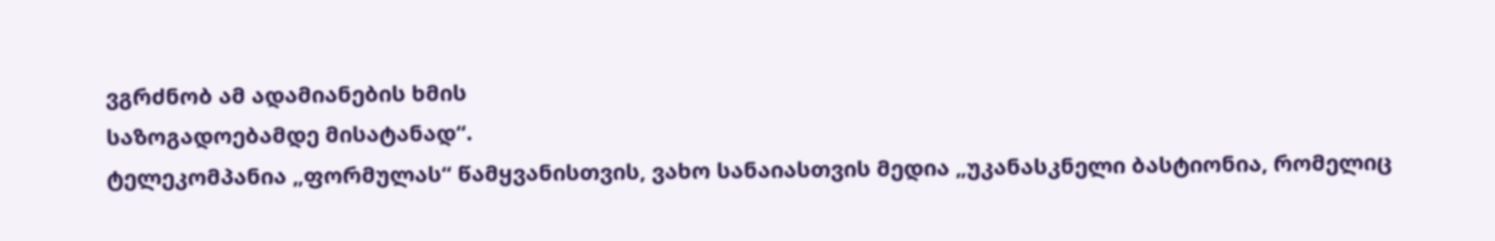ვგრძნობ ამ ადამიანების ხმის
საზოგადოებამდე მისატანად“.
ტელეკომპანია „ფორმულას“ წამყვანისთვის, ვახო სანაიასთვის მედია „უკანასკნელი ბასტიონია, რომელიც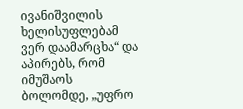ივანიშვილის ხელისუფლებამ ვერ დაამარცხა“ და აპირებს, რომ იმუშაოს ბოლომდე, „უფრო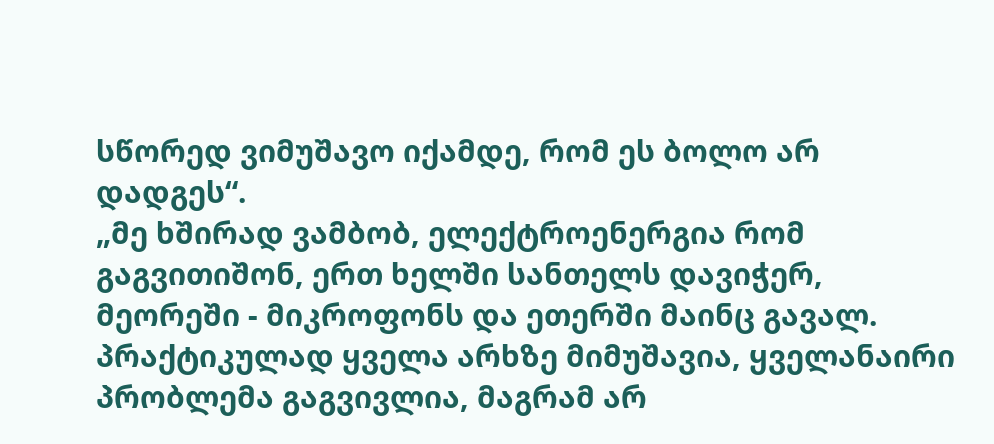სწორედ ვიმუშავო იქამდე, რომ ეს ბოლო არ დადგეს“.
„მე ხშირად ვამბობ, ელექტროენერგია რომ გაგვითიშონ, ერთ ხელში სანთელს დავიჭერ, მეორეში - მიკროფონს და ეთერში მაინც გავალ.
პრაქტიკულად ყველა არხზე მიმუშავია, ყველანაირი პრობლემა გაგვივლია, მაგრამ არ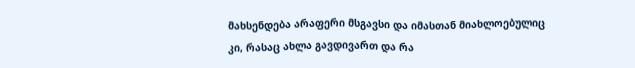მახსენდება არაფერი მსგავსი და იმასთან მიახლოებულიც კი, რასაც ახლა გავდივართ და რა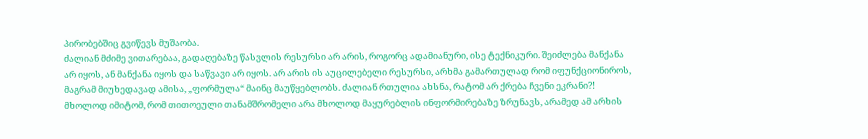პირობებშიც გვიწევს მუშაობა.
ძალიან მძიმე ვითარებაა, გადაღებაზე წასვლის რესურსი არ არის, როგორც ადამიანური, ისე ტექნიკური. შეიძლება მანქანა არ იყოს, ან მანქანა იყოს და საწვავი არ იყოს. არ არის ის აუცილებელი რესურსი, არხმა გამართულად რომ იფუნქციონიროს, მაგრამ მიუხედავად ამისა, „ფორმულა“ მაინც მაუწყებლობს. ძალიან რთულია ახსნა, რატომ არ ქრება ჩვენი ეკრანი?! მხოლოდ იმიტომ, რომ თითოეული თანამშრომელი არა მხოლოდ მაყურებლის ინფორმირებაზე ზრუნავს, არამედ ამ არხის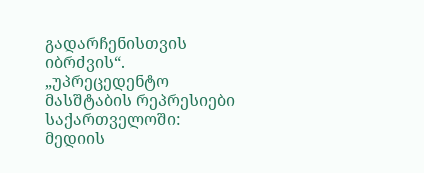გადარჩენისთვის იბრძვის“.
„უპრეცედენტო მასშტაბის რეპრესიები საქართველოში: მედიის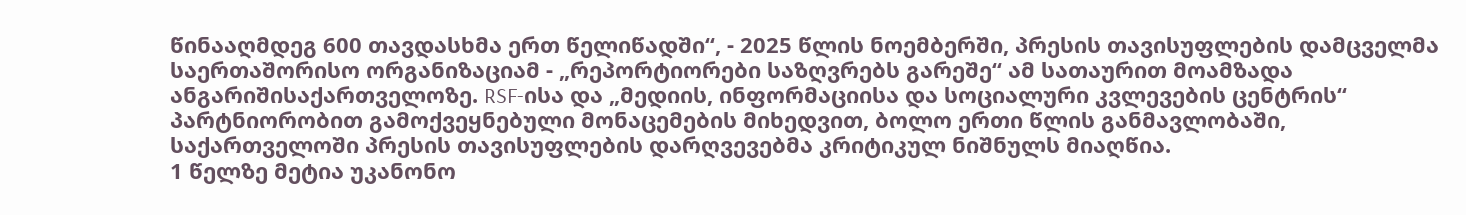წინააღმდეგ 600 თავდასხმა ერთ წელიწადში“, - 2025 წლის ნოემბერში, პრესის თავისუფლების დამცველმა საერთაშორისო ორგანიზაციამ - „რეპორტიორები საზღვრებს გარეშე“ ამ სათაურით მოამზადა ანგარიშისაქართველოზე. RSF-ისა და „მედიის, ინფორმაციისა და სოციალური კვლევების ცენტრის“ პარტნიორობით გამოქვეყნებული მონაცემების მიხედვით, ბოლო ერთი წლის განმავლობაში, საქართველოში პრესის თავისუფლების დარღვევებმა კრიტიკულ ნიშნულს მიაღწია.
1 წელზე მეტია უკანონო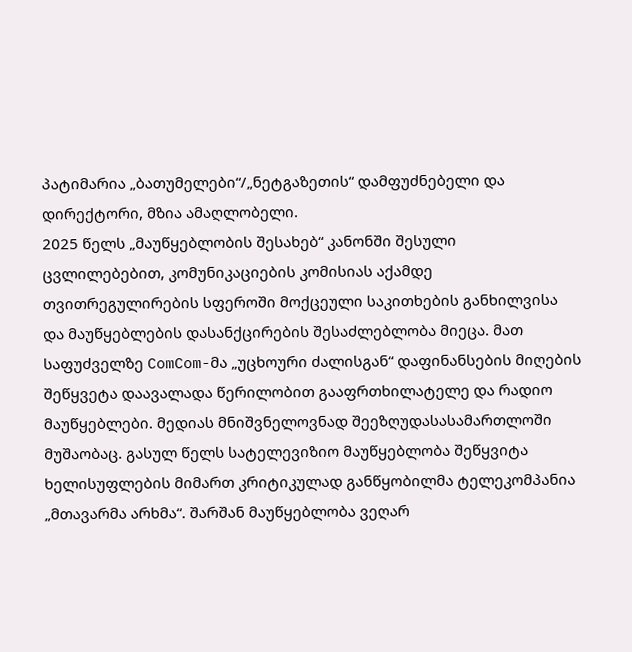პატიმარია „ბათუმელები“/„ნეტგაზეთის“ დამფუძნებელი და დირექტორი, მზია ამაღლობელი.
2025 წელს „მაუწყებლობის შესახებ“ კანონში შესული ცვლილებებით, კომუნიკაციების კომისიას აქამდე თვითრეგულირების სფეროში მოქცეული საკითხების განხილვისა და მაუწყებლების დასანქცირების შესაძლებლობა მიეცა. მათ საფუძველზე ComCom-მა „უცხოური ძალისგან“ დაფინანსების მიღების შეწყვეტა დაავალადა წერილობით გააფრთხილატელე და რადიო მაუწყებლები. მედიას მნიშვნელოვნად შეეზღუდასასამართლოში მუშაობაც. გასულ წელს სატელევიზიო მაუწყებლობა შეწყვიტა ხელისუფლების მიმართ კრიტიკულად განწყობილმა ტელეკომპანია „მთავარმა არხმა“. შარშან მაუწყებლობა ვეღარ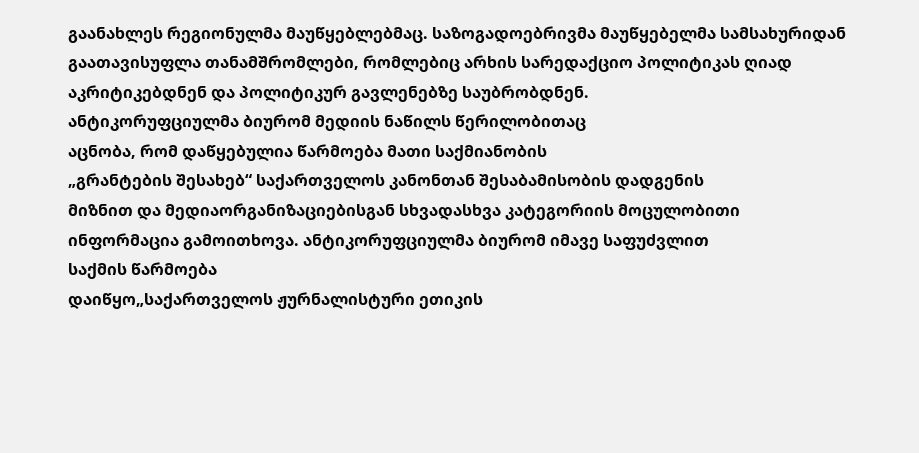გაანახლეს რეგიონულმა მაუწყებლებმაც. საზოგადოებრივმა მაუწყებელმა სამსახურიდან გაათავისუფლა თანამშრომლები, რომლებიც არხის სარედაქციო პოლიტიკას ღიად აკრიტიკებდნენ და პოლიტიკურ გავლენებზე საუბრობდნენ.
ანტიკორუფციულმა ბიურომ მედიის ნაწილს წერილობითაც
აცნობა, რომ დაწყებულია წარმოება მათი საქმიანობის
„გრანტების შესახებ“ საქართველოს კანონთან შესაბამისობის დადგენის
მიზნით და მედიაორგანიზაციებისგან სხვადასხვა კატეგორიის მოცულობითი
ინფორმაცია გამოითხოვა. ანტიკორუფციულმა ბიურომ იმავე საფუძვლით
საქმის წარმოება
დაიწყო„საქართველოს ჟურნალისტური ეთიკის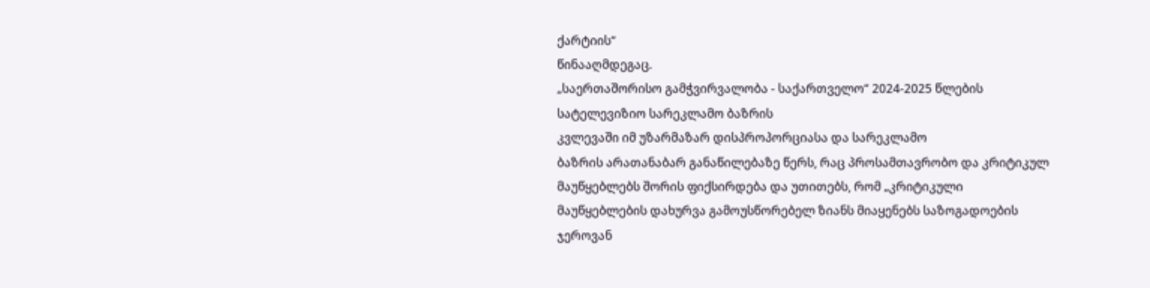ქარტიის“
წინააღმდეგაც.
„საერთაშორისო გამჭვირვალობა - საქართველო“ 2024-2025 წლების
სატელევიზიო სარეკლამო ბაზრის
კვლევაში იმ უზარმაზარ დისპროპორციასა და სარეკლამო
ბაზრის არათანაბარ განაწილებაზე წერს, რაც პროსამთავრობო და კრიტიკულ
მაუწყებლებს შორის ფიქსირდება და უთითებს, რომ „კრიტიკული
მაუწყებლების დახურვა გამოუსწორებელ ზიანს მიაყენებს საზოგადოების
ჯეროვან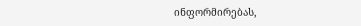ინფორმირებას,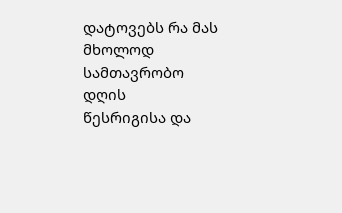დატოვებს რა მას მხოლოდ სამთავრობო დღის
წესრიგისა და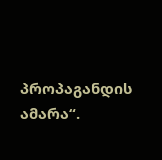პროპაგანდის ამარა“.